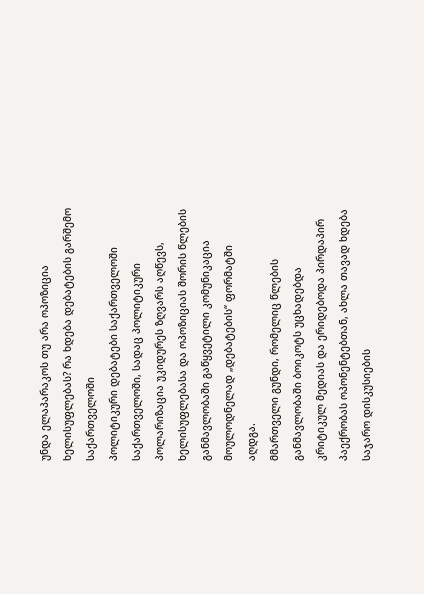უნდა ელაპარაკოს თუ არა ოპოზიცია ხელისუფლებას? რა ხდება დებატების გარშემო საქართველოში
პოლიტიკური დებატები საქართველოში
საქართველოში, სადაც პოლიტიკური პოლარიზაცია უკიდურეს ზღვარს აღწევს, ხელისუფლებასა და ოპოზიციას შორის წლების განმავლობაში გაწყვეტილი კომუნიკაცია მოულოდნელად „დებატების“ ფორმატში აღდგა.
მმართველი გუნდი, რომელიც წლების განმავლობაში ბოიკოტს უცხადებდა კრიტიკულ მედიას და ერიდებოდა პირდაპირ პაექრობას ოპონენტებთან, ახლა თავად ხდება საჯარო დისკუსიების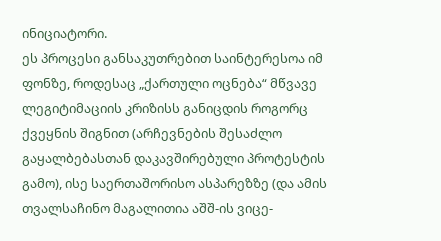ინიციატორი.
ეს პროცესი განსაკუთრებით საინტერესოა იმ ფონზე, როდესაც „ქართული ოცნება“ მწვავე ლეგიტიმაციის კრიზისს განიცდის როგორც ქვეყნის შიგნით (არჩევნების შესაძლო გაყალბებასთან დაკავშირებული პროტესტის გამო), ისე საერთაშორისო ასპარეზზე (და ამის თვალსაჩინო მაგალითია აშშ-ის ვიცე-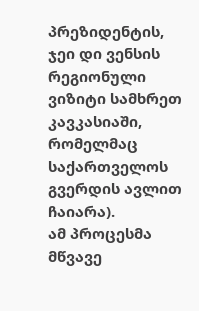პრეზიდენტის, ჯეი დი ვენსის რეგიონული ვიზიტი სამხრეთ კავკასიაში, რომელმაც საქართველოს გვერდის ავლით ჩაიარა).
ამ პროცესმა მწვავე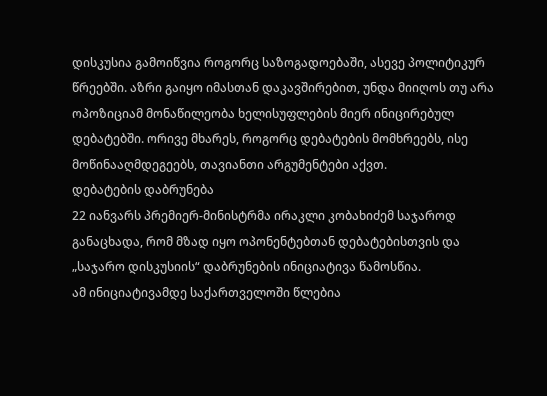დისკუსია გამოიწვია როგორც საზოგადოებაში, ასევე პოლიტიკურ წრეებში. აზრი გაიყო იმასთან დაკავშირებით, უნდა მიიღოს თუ არა ოპოზიციამ მონაწილეობა ხელისუფლების მიერ ინიცირებულ დებატებში. ორივე მხარეს, როგორც დებატების მომხრეებს, ისე მოწინააღმდეგეებს, თავიანთი არგუმენტები აქვთ.
დებატების დაბრუნება
22 იანვარს პრემიერ-მინისტრმა ირაკლი კობახიძემ საჯაროდ განაცხადა, რომ მზად იყო ოპონენტებთან დებატებისთვის და „საჯარო დისკუსიის“ დაბრუნების ინიციატივა წამოსწია.
ამ ინიციატივამდე საქართველოში წლებია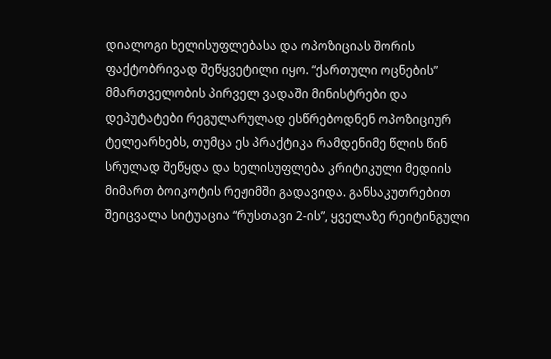დიალოგი ხელისუფლებასა და ოპოზიციას შორის ფაქტობრივად შეწყვეტილი იყო. “ქართული ოცნების” მმართველობის პირველ ვადაში მინისტრები და დეპუტატები რეგულარულად ესწრებოდნენ ოპოზიციურ ტელეარხებს, თუმცა ეს პრაქტიკა რამდენიმე წლის წინ სრულად შეწყდა და ხელისუფლება კრიტიკული მედიის მიმართ ბოიკოტის რეჟიმში გადავიდა. განსაკუთრებით შეიცვალა სიტუაცია “რუსთავი 2-ის”, ყველაზე რეიტინგული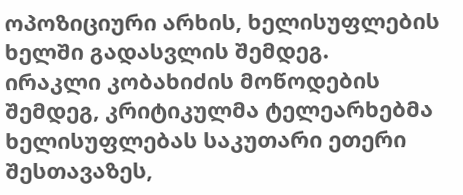ოპოზიციური არხის, ხელისუფლების ხელში გადასვლის შემდეგ.
ირაკლი კობახიძის მოწოდების შემდეგ, კრიტიკულმა ტელეარხებმა ხელისუფლებას საკუთარი ეთერი შესთავაზეს,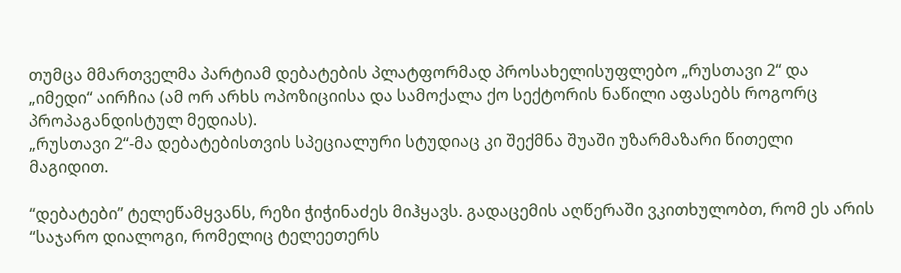თუმცა მმართველმა პარტიამ დებატების პლატფორმად პროსახელისუფლებო „რუსთავი 2“ და „იმედი“ აირჩია (ამ ორ არხს ოპოზიციისა და სამოქალა ქო სექტორის ნაწილი აფასებს როგორც პროპაგანდისტულ მედიას).
„რუსთავი 2“-მა დებატებისთვის სპეციალური სტუდიაც კი შექმნა შუაში უზარმაზარი წითელი მაგიდით.

“დებატები” ტელეწამყვანს, რეზი ჭიჭინაძეს მიჰყავს. გადაცემის აღწერაში ვკითხულობთ, რომ ეს არის “საჯარო დიალოგი, რომელიც ტელეეთერს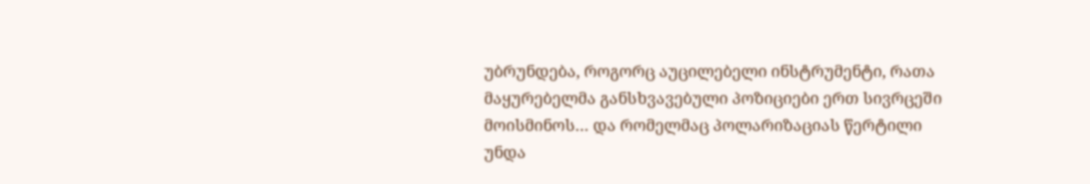უბრუნდება, როგორც აუცილებელი ინსტრუმენტი, რათა მაყურებელმა განსხვავებული პოზიციები ერთ სივრცეში მოისმინოს… და რომელმაც პოლარიზაციას წერტილი უნდა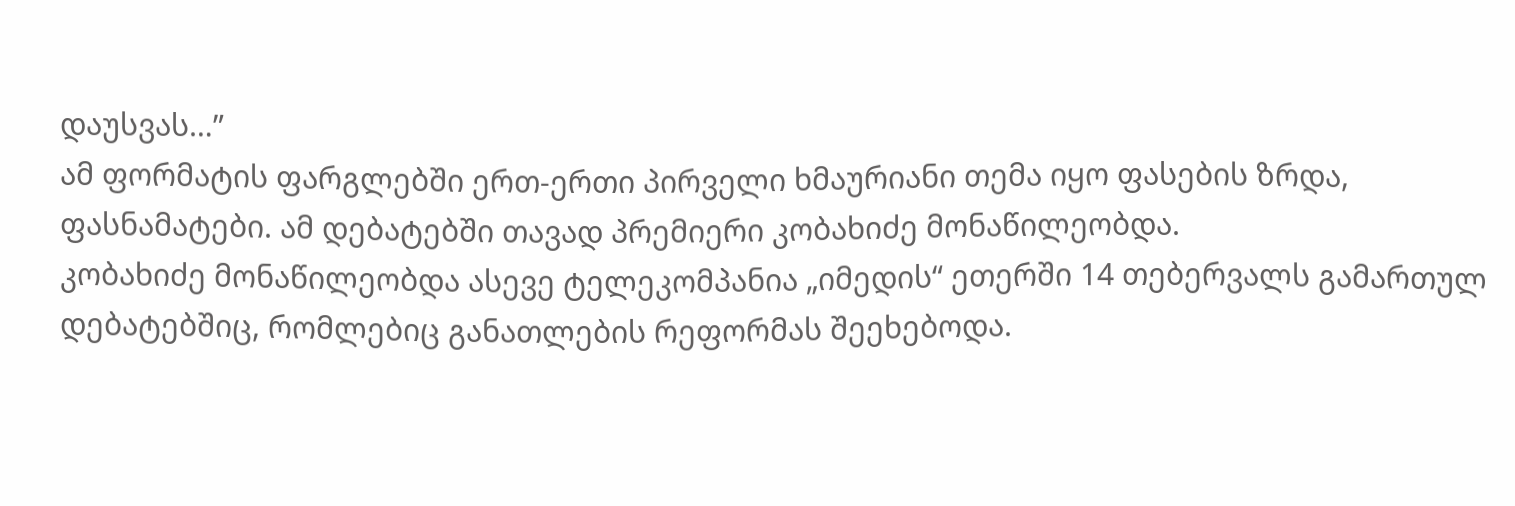დაუსვას…”
ამ ფორმატის ფარგლებში ერთ-ერთი პირველი ხმაურიანი თემა იყო ფასების ზრდა, ფასნამატები. ამ დებატებში თავად პრემიერი კობახიძე მონაწილეობდა.
კობახიძე მონაწილეობდა ასევე ტელეკომპანია „იმედის“ ეთერში 14 თებერვალს გამართულ დებატებშიც, რომლებიც განათლების რეფორმას შეეხებოდა.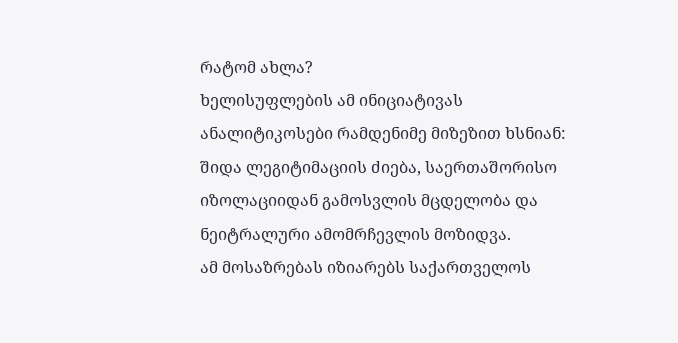რატომ ახლა?
ხელისუფლების ამ ინიციატივას ანალიტიკოსები რამდენიმე მიზეზით ხსნიან: შიდა ლეგიტიმაციის ძიება, საერთაშორისო იზოლაციიდან გამოსვლის მცდელობა და ნეიტრალური ამომრჩევლის მოზიდვა.
ამ მოსაზრებას იზიარებს საქართველოს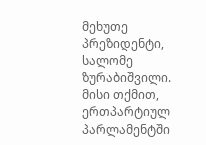მეხუთე პრეზიდენტი, სალომე ზურაბიშვილი.
მისი თქმით, ერთპარტიულ პარლამენტში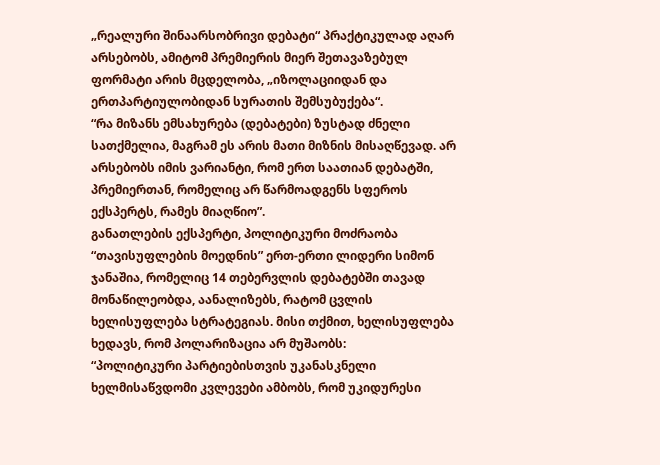„რეალური შინაარსობრივი დებატი“ პრაქტიკულად აღარ არსებობს, ამიტომ პრემიერის მიერ შეთავაზებულ ფორმატი არის მცდელობა, „იზოლაციიდან და ერთპარტიულობიდან სურათის შემსუბუქება“.
“რა მიზანს ემსახურება (დებატები) ზუსტად ძნელი სათქმელია, მაგრამ ეს არის მათი მიზნის მისაღწევად. არ არსებობს იმის ვარიანტი, რომ ერთ საათიან დებატში, პრემიერთან, რომელიც არ წარმოადგენს სფეროს ექსპერტს, რამეს მიაღწიო”.
განათლების ექსპერტი, პოლიტიკური მოძრაობა “თავისუფლების მოედნის” ერთ-ერთი ლიდერი სიმონ ჯანაშია, რომელიც 14 თებერვლის დებატებში თავად მონაწილეობდა, აანალიზებს, რატომ ცვლის ხელისუფლება სტრატეგიას. მისი თქმით, ხელისუფლება ხედავს, რომ პოლარიზაცია არ მუშაობს:
“პოლიტიკური პარტიებისთვის უკანასკნელი ხელმისაწვდომი კვლევები ამბობს, რომ უკიდურესი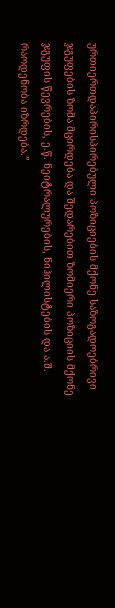ურთიერთდაპირისპირებული პოზიციების მქონე საზოგადოებრივი ჯგუფების ზომა მცირდება და შედარებით ზომიერი პოზიციის მქონე ჯგუფის წევრების, ე.წ. ნეიტრალურების, ნიჰილისტების და ა.შ. რაოდენობა იზრდება.”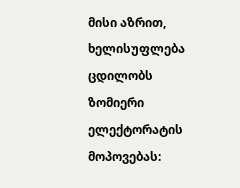მისი აზრით, ხელისუფლება ცდილობს ზომიერი ელექტორატის მოპოვებას: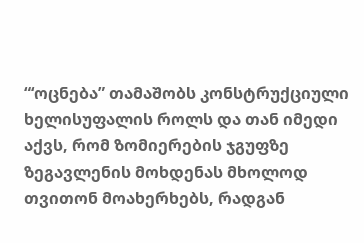“‘ოცნება” თამაშობს კონსტრუქციული ხელისუფალის როლს და თან იმედი აქვს, რომ ზომიერების ჯგუფზე ზეგავლენის მოხდენას მხოლოდ თვითონ მოახერხებს, რადგან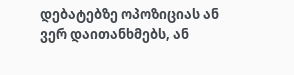დებატებზე ოპოზიციას ან ვერ დაითანხმებს, ან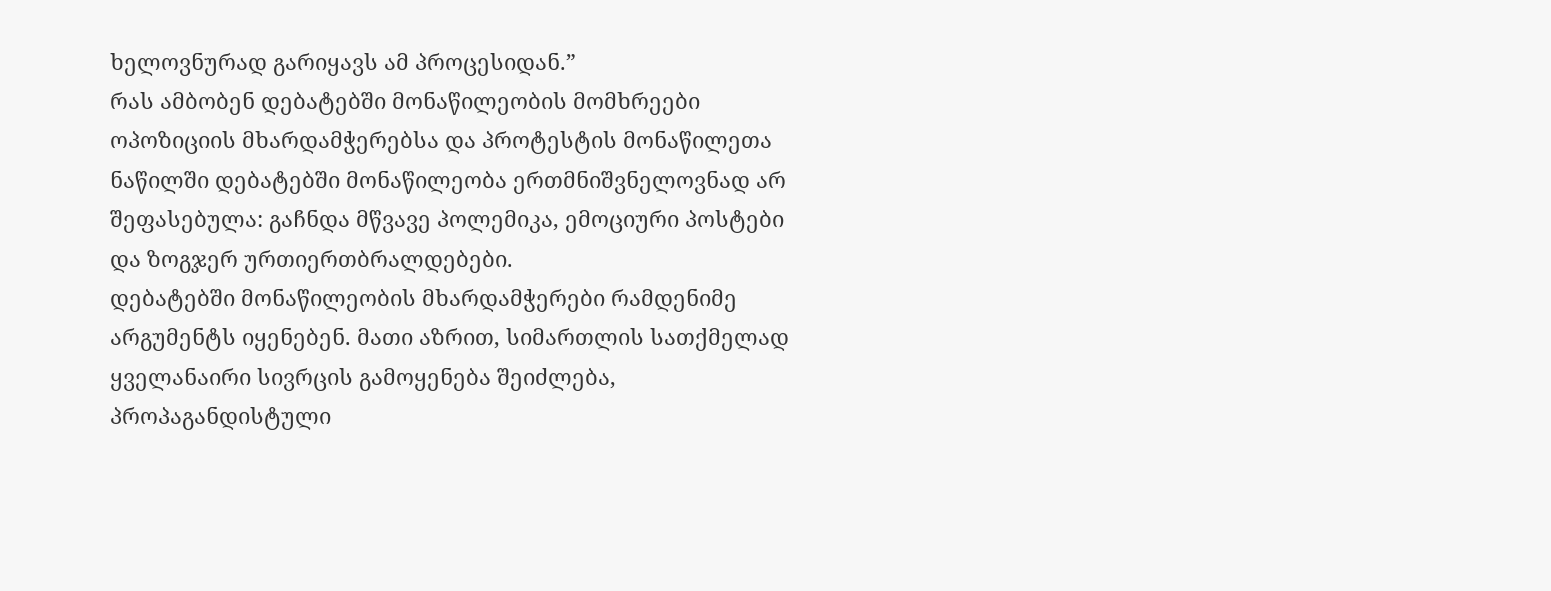ხელოვნურად გარიყავს ამ პროცესიდან.”
რას ამბობენ დებატებში მონაწილეობის მომხრეები
ოპოზიციის მხარდამჭერებსა და პროტესტის მონაწილეთა ნაწილში დებატებში მონაწილეობა ერთმნიშვნელოვნად არ შეფასებულა: გაჩნდა მწვავე პოლემიკა, ემოციური პოსტები და ზოგჯერ ურთიერთბრალდებები.
დებატებში მონაწილეობის მხარდამჭერები რამდენიმე არგუმენტს იყენებენ. მათი აზრით, სიმართლის სათქმელად ყველანაირი სივრცის გამოყენება შეიძლება, პროპაგანდისტული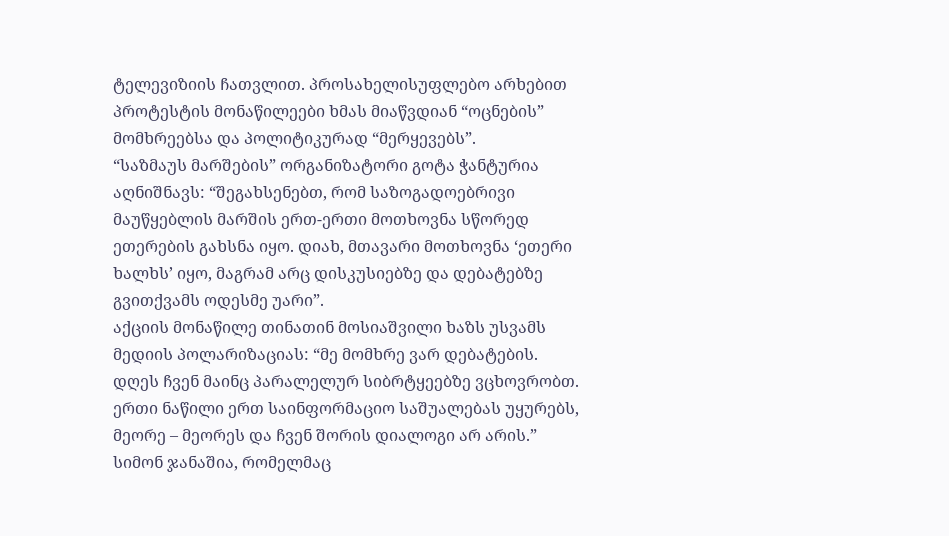ტელევიზიის ჩათვლით. პროსახელისუფლებო არხებით პროტესტის მონაწილეები ხმას მიაწვდიან “ოცნების” მომხრეებსა და პოლიტიკურად “მერყევებს”.
“საზმაუს მარშების” ორგანიზატორი გოტა ჭანტურია აღნიშნავს: “შეგახსენებთ, რომ საზოგადოებრივი მაუწყებლის მარშის ერთ-ერთი მოთხოვნა სწორედ ეთერების გახსნა იყო. დიახ, მთავარი მოთხოვნა ‘ეთერი ხალხს’ იყო, მაგრამ არც დისკუსიებზე და დებატებზე გვითქვამს ოდესმე უარი”.
აქციის მონაწილე თინათინ მოსიაშვილი ხაზს უსვამს მედიის პოლარიზაციას: “მე მომხრე ვარ დებატების. დღეს ჩვენ მაინც პარალელურ სიბრტყეებზე ვცხოვრობთ. ერთი ნაწილი ერთ საინფორმაციო საშუალებას უყურებს, მეორე – მეორეს და ჩვენ შორის დიალოგი არ არის.”
სიმონ ჯანაშია, რომელმაც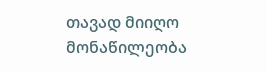თავად მიიღო მონაწილეობა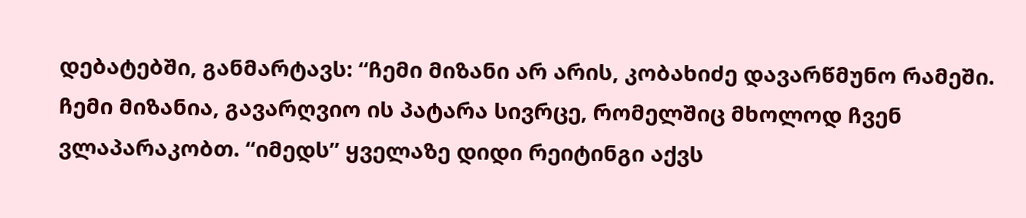დებატებში, განმარტავს: “ჩემი მიზანი არ არის, კობახიძე დავარწმუნო რამეში. ჩემი მიზანია, გავარღვიო ის პატარა სივრცე, რომელშიც მხოლოდ ჩვენ ვლაპარაკობთ. “იმედს” ყველაზე დიდი რეიტინგი აქვს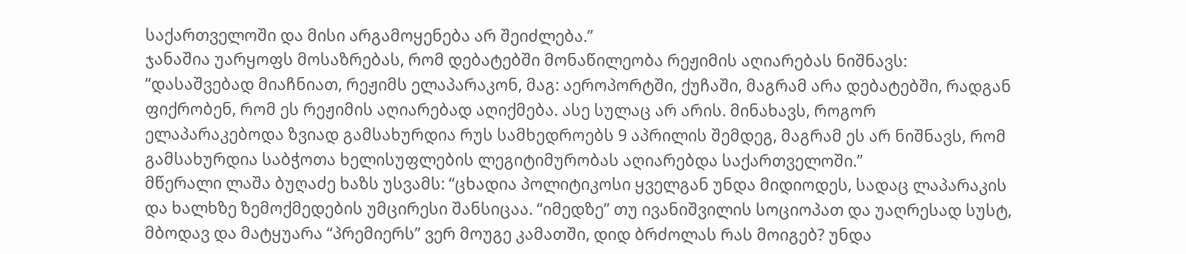საქართველოში და მისი არგამოყენება არ შეიძლება.”
ჯანაშია უარყოფს მოსაზრებას, რომ დებატებში მონაწილეობა რეჟიმის აღიარებას ნიშნავს: “დასაშვებად მიაჩნიათ, რეჟიმს ელაპარაკონ, მაგ: აეროპორტში, ქუჩაში, მაგრამ არა დებატებში, რადგან ფიქრობენ, რომ ეს რეჟიმის აღიარებად აღიქმება. ასე სულაც არ არის. მინახავს, როგორ ელაპარაკებოდა ზვიად გამსახურდია რუს სამხედროებს 9 აპრილის შემდეგ, მაგრამ ეს არ ნიშნავს, რომ გამსახურდია საბჭოთა ხელისუფლების ლეგიტიმურობას აღიარებდა საქართველოში.”
მწერალი ლაშა ბუღაძე ხაზს უსვამს: “ცხადია პოლიტიკოსი ყველგან უნდა მიდიოდეს, სადაც ლაპარაკის და ხალხზე ზემოქმედების უმცირესი შანსიცაა. “იმედზე” თუ ივანიშვილის სოციოპათ და უაღრესად სუსტ, მბოდავ და მატყუარა “პრემიერს” ვერ მოუგე კამათში, დიდ ბრძოლას რას მოიგებ? უნდა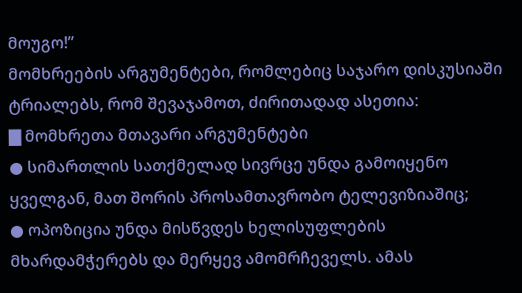მოუგო!”
მომხრეების არგუმენტები, რომლებიც საჯარო დისკუსიაში ტრიალებს, რომ შევაჯამოთ, ძირითადად ასეთია:
▇ მომხრეთა მთავარი არგუმენტები
● სიმართლის სათქმელად სივრცე უნდა გამოიყენო ყველგან, მათ შორის პროსამთავრობო ტელევიზიაშიც;
● ოპოზიცია უნდა მისწვდეს ხელისუფლების მხარდამჭერებს და მერყევ ამომრჩეველს. ამას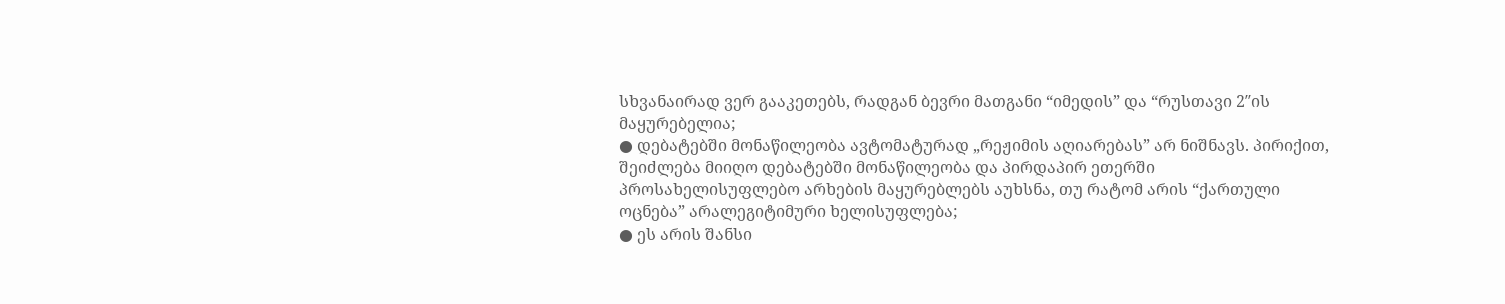სხვანაირად ვერ გააკეთებს, რადგან ბევრი მათგანი “იმედის” და “რუსთავი 2″ის მაყურებელია;
● დებატებში მონაწილეობა ავტომატურად „რეჟიმის აღიარებას” არ ნიშნავს. პირიქით, შეიძლება მიიღო დებატებში მონაწილეობა და პირდაპირ ეთერში პროსახელისუფლებო არხების მაყურებლებს აუხსნა, თუ რატომ არის “ქართული ოცნება” არალეგიტიმური ხელისუფლება;
● ეს არის შანსი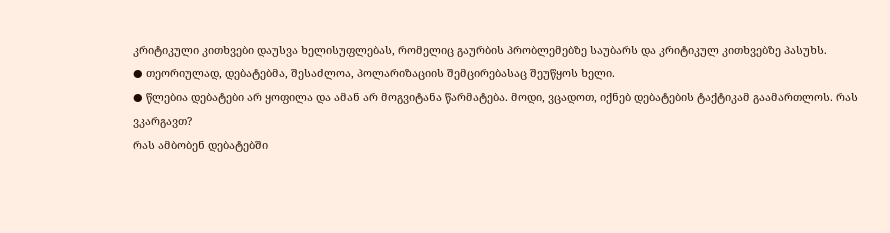კრიტიკული კითხვები დაუსვა ხელისუფლებას, რომელიც გაურბის პრობლემებზე საუბარს და კრიტიკულ კითხვებზე პასუხს.
● თეორიულად, დებატებმა, შესაძლოა, პოლარიზაციის შემცირებასაც შეუწყოს ხელი.
● წლებია დებატები არ ყოფილა და ამან არ მოგვიტანა წარმატება. მოდი, ვცადოთ, იქნებ დებატების ტაქტიკამ გაამართლოს. რას ვკარგავთ?
რას ამბობენ დებატებში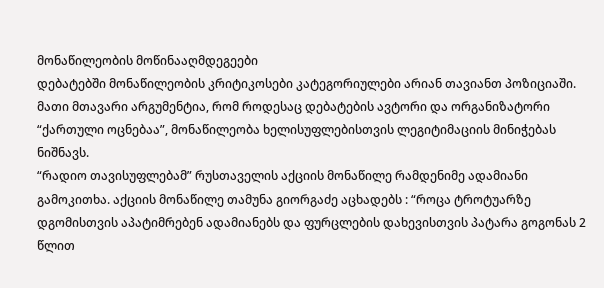მონაწილეობის მოწინააღმდეგეები
დებატებში მონაწილეობის კრიტიკოსები კატეგორიულები არიან თავიანთ პოზიციაში. მათი მთავარი არგუმენტია, რომ როდესაც დებატების ავტორი და ორგანიზატორი “ქართული ოცნებაა”, მონაწილეობა ხელისუფლებისთვის ლეგიტიმაციის მინიჭებას ნიშნავს.
“რადიო თავისუფლებამ” რუსთაველის აქციის მონაწილე რამდენიმე ადამიანი გამოკითხა. აქციის მონაწილე თამუნა გიორგაძე აცხადებს : “როცა ტროტუარზე დგომისთვის აპატიმრებენ ადამიანებს და ფურცლების დახევისთვის პატარა გოგონას 2 წლით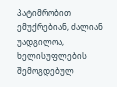პატიმრობით ემუქრებიან, ძალიან უადგილოა, ხელისუფლების შემოგდებულ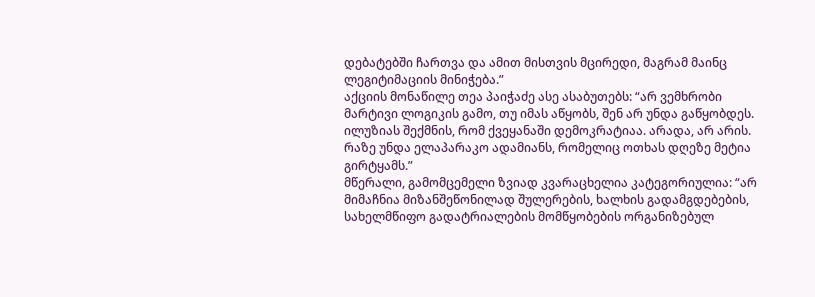დებატებში ჩართვა და ამით მისთვის მცირედი, მაგრამ მაინც ლეგიტიმაციის მინიჭება.”
აქციის მონაწილე თეა პაიჭაძე ასე ასაბუთებს: “არ ვემხრობი მარტივი ლოგიკის გამო, თუ იმას აწყობს, შენ არ უნდა გაწყობდეს. ილუზიას შექმნის, რომ ქვეყანაში დემოკრატიაა. არადა, არ არის. რაზე უნდა ელაპარაკო ადამიანს, რომელიც ოთხას დღეზე მეტია გირტყამს.”
მწერალი, გამომცემელი ზვიად კვარაცხელია კატეგორიულია: “არ მიმაჩნია მიზანშეწონილად შულერების, ხალხის გადამგდებების, სახელმწიფო გადატრიალების მომწყობების ორგანიზებულ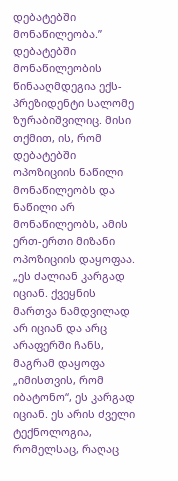დებატებში მონაწილეობა.”
დებატებში მონაწილეობის წინააღმდეგია ექს-პრეზიდენტი სალომე ზურაბიშვილიც. მისი თქმით, ის, რომ დებატებში ოპოზიციის ნაწილი მონაწილეობს და ნაწილი არ მონაწილეობს, ამის ერთ-ერთი მიზანი ოპოზიციის დაყოფაა.
„ეს ძალიან კარგად იციან. ქვეყნის მართვა ნამდვილად არ იციან და არც არაფერში ჩანს, მაგრამ დაყოფა „იმისთვის, რომ იბატონო“, ეს კარგად იციან. ეს არის ძველი ტექნოლოგია, რომელსაც, რაღაც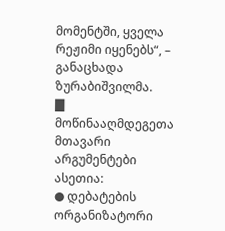მომენტში, ყველა რეჟიმი იყენებს“, – განაცხადა ზურაბიშვილმა.
▇ მოწინააღმდეგეთა მთავარი არგუმენტები ასეთია:
● დებატების ორგანიზატორი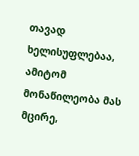თავად ხელისუფლებაა, ამიტომ მონაწილეობა მას მცირე,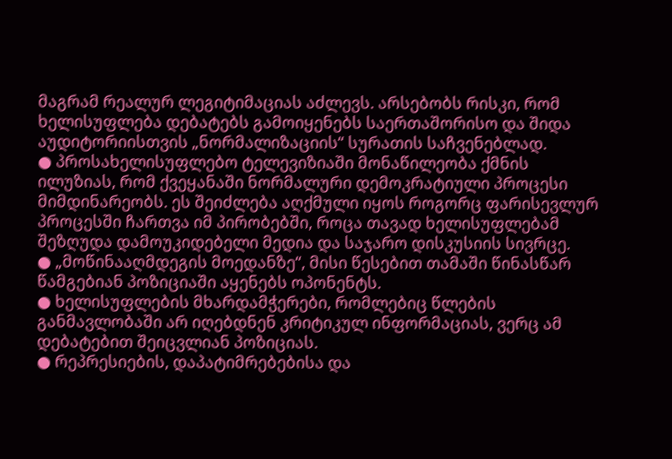მაგრამ რეალურ ლეგიტიმაციას აძლევს. არსებობს რისკი, რომ ხელისუფლება დებატებს გამოიყენებს საერთაშორისო და შიდა აუდიტორიისთვის „ნორმალიზაციის“ სურათის საჩვენებლად.
● პროსახელისუფლებო ტელევიზიაში მონაწილეობა ქმნის ილუზიას, რომ ქვეყანაში ნორმალური დემოკრატიული პროცესი მიმდინარეობს. ეს შეიძლება აღქმული იყოს როგორც ფარისევლურ პროცესში ჩართვა იმ პირობებში, როცა თავად ხელისუფლებამ შეზღუდა დამოუკიდებელი მედია და საჯარო დისკუსიის სივრცე.
● „მოწინააღმდეგის მოედანზე“, მისი წესებით თამაში წინასწარ წამგებიან პოზიციაში აყენებს ოპონენტს.
● ხელისუფლების მხარდამჭერები, რომლებიც წლების განმავლობაში არ იღებდნენ კრიტიკულ ინფორმაციას, ვერც ამ დებატებით შეიცვლიან პოზიციას.
● რეპრესიების, დაპატიმრებებისა და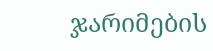ჯარიმების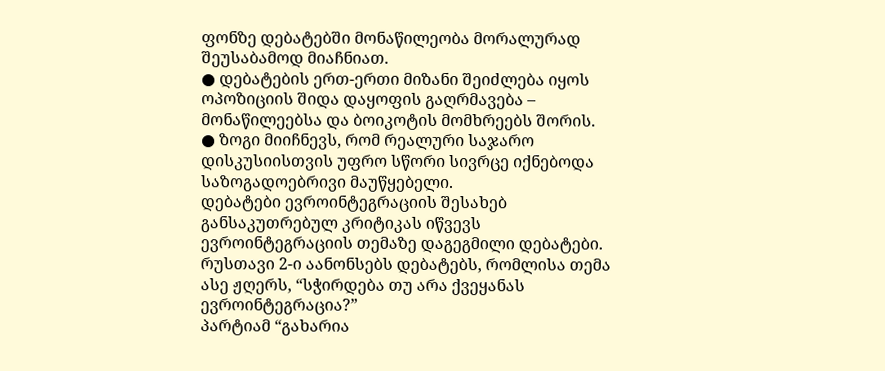ფონზე დებატებში მონაწილეობა მორალურად შეუსაბამოდ მიაჩნიათ.
● დებატების ერთ-ერთი მიზანი შეიძლება იყოს ოპოზიციის შიდა დაყოფის გაღრმავება – მონაწილეებსა და ბოიკოტის მომხრეებს შორის.
● ზოგი მიიჩნევს, რომ რეალური საჯარო დისკუსიისთვის უფრო სწორი სივრცე იქნებოდა საზოგადოებრივი მაუწყებელი.
დებატები ევროინტეგრაციის შესახებ
განსაკუთრებულ კრიტიკას იწვევს ევროინტეგრაციის თემაზე დაგეგმილი დებატები. რუსთავი 2-ი აანონსებს დებატებს, რომლისა თემა ასე ჟღერს, “სჭირდება თუ არა ქვეყანას ევროინტეგრაცია?”
პარტიამ “გახარია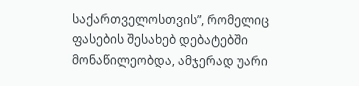საქართველოსთვის”, რომელიც ფასების შესახებ დებატებში მონაწილეობდა, ამჯერად უარი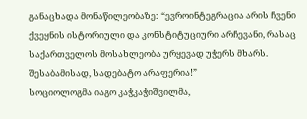განაცხადა მონაწილეობაზე: “ევროინტეგრაცია არის ჩვენი ქვეყნის ისტორიული და კონსტიტუციური არჩევანი, რასაც საქართველოს მოსახლეობა ურყევად უჭერს მხარს. შესაბამისად, სადებატო არაფერია!”
სოციოლოგმა იაგო კაჭკაჭიშვილმა,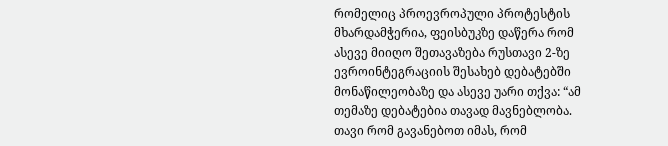რომელიც პროევროპული პროტესტის მხარდამჭერია, ფეისბუკზე დაწერა რომ ასევე მიიღო შეთავაზება რუსთავი 2-ზე ევროინტეგრაციის შესახებ დებატებში მონაწილეობაზე და ასევე უარი თქვა: “ამ თემაზე დებატებია თავად მავნებლობა. თავი რომ გავანებოთ იმას, რომ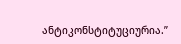ანტიკონსტიტუციურია.”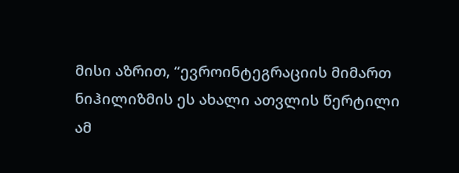მისი აზრით, “ევროინტეგრაციის მიმართ ნიჰილიზმის ეს ახალი ათვლის წერტილი ამ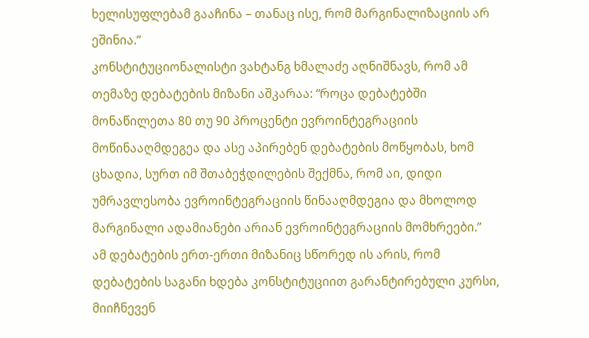ხელისუფლებამ გააჩინა – თანაც ისე, რომ მარგინალიზაციის არ ეშინია.”
კონსტიტუციონალისტი ვახტანგ ხმალაძე აღნიშნავს, რომ ამ თემაზე დებატების მიზანი აშკარაა: “როცა დებატებში მონაწილეთა 80 თუ 90 პროცენტი ევროინტეგრაციის მოწინააღმდეგეა და ასე აპირებენ დებატების მოწყობას, ხომ ცხადია, სურთ იმ შთაბეჭდილების შექმნა, რომ აი, დიდი უმრავლესობა ევროინტეგრაციის წინააღმდეგია და მხოლოდ მარგინალი ადამიანები არიან ევროინტეგრაციის მომხრეები.”
ამ დებატების ერთ-ერთი მიზანიც სწორედ ის არის, რომ დებატების საგანი ხდება კონსტიტუციით გარანტირებული კურსი, მიიჩნევენ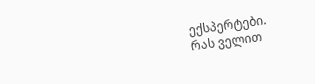ექსპერტები.
რას ველით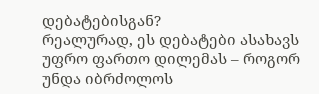დებატებისგან?
რეალურად, ეს დებატები ასახავს უფრო ფართო დილემას – როგორ უნდა იბრძოლოს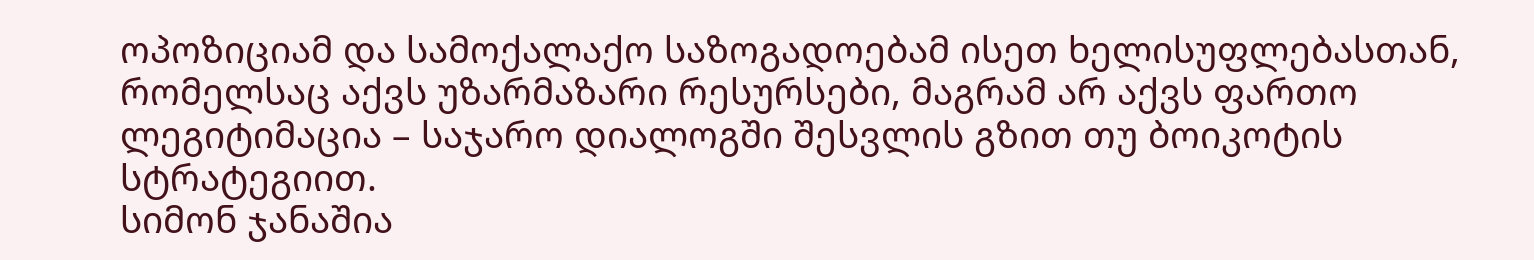ოპოზიციამ და სამოქალაქო საზოგადოებამ ისეთ ხელისუფლებასთან, რომელსაც აქვს უზარმაზარი რესურსები, მაგრამ არ აქვს ფართო ლეგიტიმაცია – საჯარო დიალოგში შესვლის გზით თუ ბოიკოტის სტრატეგიით.
სიმონ ჯანაშია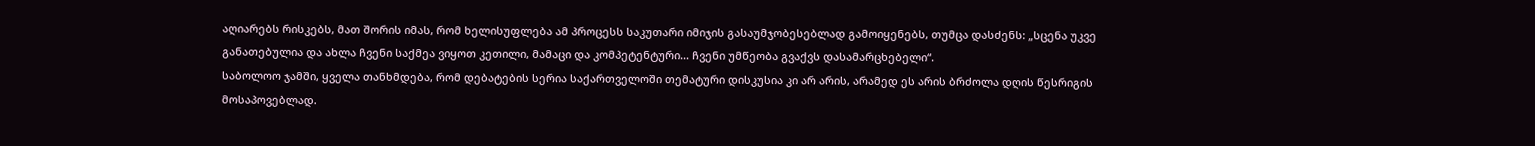აღიარებს რისკებს, მათ შორის იმას, რომ ხელისუფლება ამ პროცესს საკუთარი იმიჯის გასაუმჯობესებლად გამოიყენებს, თუმცა დასძენს: „სცენა უკვე განათებულია და ახლა ჩვენი საქმეა ვიყოთ კეთილი, მამაცი და კომპეტენტური… ჩვენი უმწეობა გვაქვს დასამარცხებელი“.
საბოლოო ჯამში, ყველა თანხმდება, რომ დებატების სერია საქართველოში თემატური დისკუსია კი არ არის, არამედ ეს არის ბრძოლა დღის წესრიგის მოსაპოვებლად.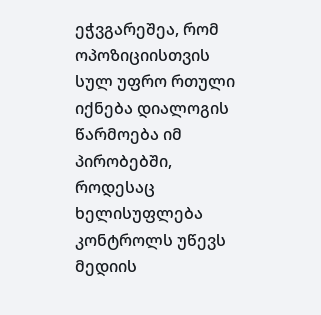ეჭვგარეშეა, რომ ოპოზიციისთვის სულ უფრო რთული იქნება დიალოგის წარმოება იმ პირობებში, როდესაც ხელისუფლება კონტროლს უწევს მედიის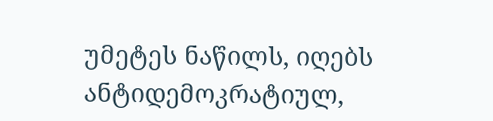უმეტეს ნაწილს, იღებს ანტიდემოკრატიულ,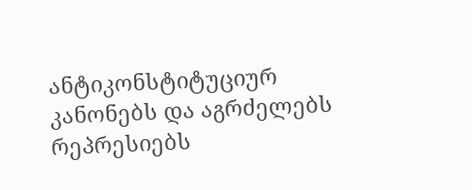ანტიკონსტიტუციურ კანონებს და აგრძელებს რეპრესიებს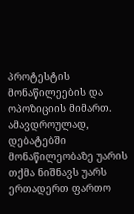პროტესტის მონაწილეების და ოპოზიციის მიმართ. ამავდროულად, დებატებში მონაწილეობაზე უარის თქმა ნიშნავს უარს ერთადერთ ფართო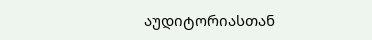აუდიტორიასთან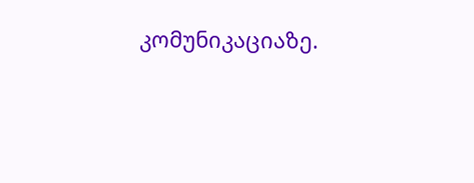კომუნიკაციაზე.